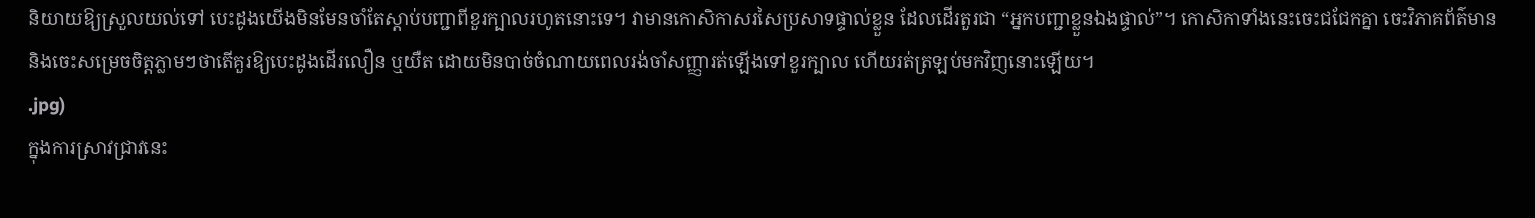និយាយឱ្យស្រួលយល់ទៅ បេះដូងយើងមិនមែនចាំតែស្តាប់បញ្ជាពីខួរក្បាលរហូតនោះទេ។ វាមានកោសិកាសរសៃប្រសាទផ្ទាល់ខ្លួន ដែលដើរតួរជា “អ្នកបញ្ជាខ្លួនឯងផ្ទាល់”។ កោសិកាទាំងនេះចេះជជែកគ្នា ចេះវិភាគព័ត៌មាន និងចេះសម្រេចចិត្តភ្លាមៗថាតើគួរឱ្យបេះដូងដើរលឿន ឬយឺត ដោយមិនបាច់ចំណាយពេលរង់ចាំសញ្ញារត់ឡើងទៅខួរក្បាល ហើយរត់ត្រឡប់មកវិញនោះឡើយ។
.jpg)
ក្នុងការស្រាវជ្រាវនេះ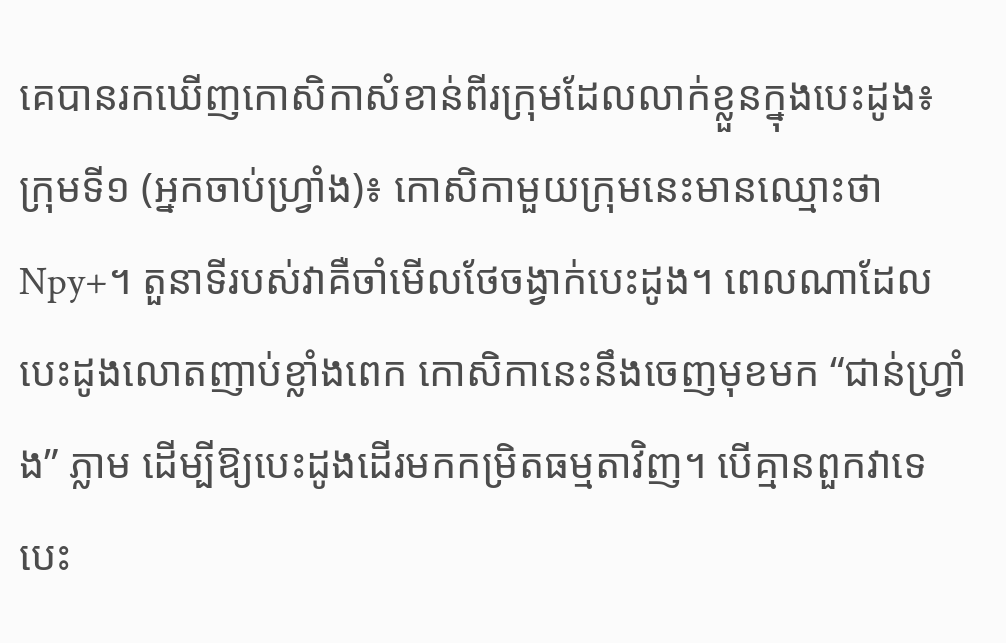គេបានរកឃើញកោសិកាសំខាន់ពីរក្រុមដែលលាក់ខ្លួនក្នុងបេះដូង៖
ក្រុមទី១ (អ្នកចាប់ហ្វ្រាំង)៖ កោសិកាមួយក្រុមនេះមានឈ្មោះថា Npy+។ តួនាទីរបស់វាគឺចាំមើលថែចង្វាក់បេះដូង។ ពេលណាដែលបេះដូងលោតញាប់ខ្លាំងពេក កោសិកានេះនឹងចេញមុខមក “ជាន់ហ្វ្រាំង” ភ្លាម ដើម្បីឱ្យបេះដូងដើរមកកម្រិតធម្មតាវិញ។ បើគ្មានពួកវាទេ បេះ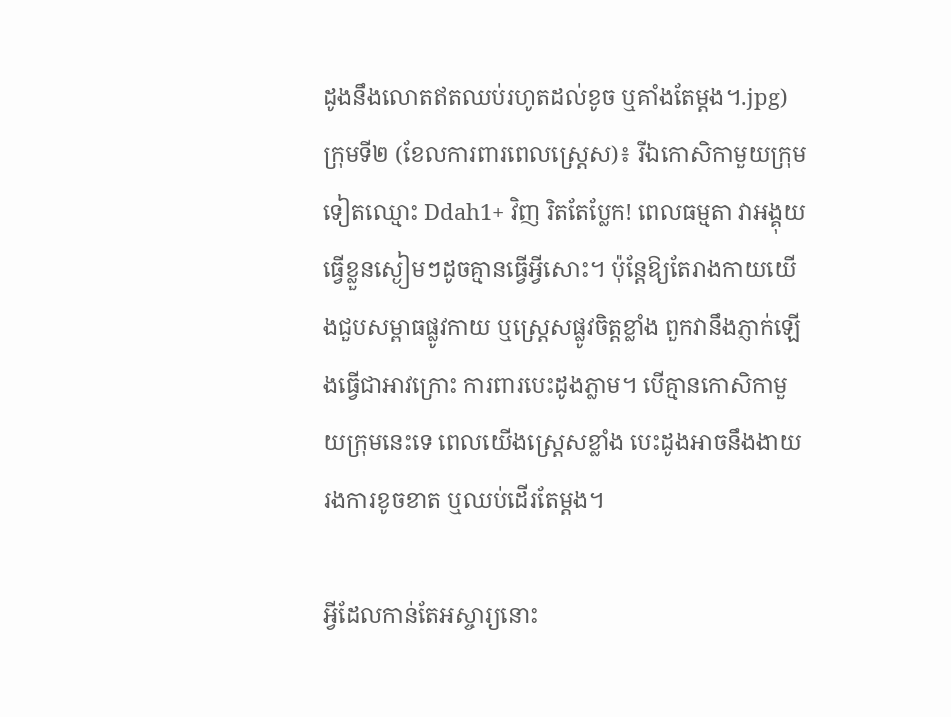ដូងនឹងលោតឥតឈប់រហូតដល់ខូច ឬគាំងតែម្តង។.jpg)
ក្រុមទី២ (ខែលការពារពេលស្ត្រេស)៖ រីឯកោសិកាមួយក្រុមទៀតឈ្មោះ Ddah1+ វិញ រិតតែប្លែក! ពេលធម្មតា វាអង្គុយធ្វើខ្លួនស្ងៀមៗដូចគ្មានធ្វើអ្វីសោះ។ ប៉ុន្តែឱ្យតែរាងកាយយើងជួបសម្ពាធផ្លូវកាយ ឬស្ត្រេសផ្លូវចិត្តខ្លាំង ពួកវានឹងភ្ញាក់ឡើងធ្វើជាអាវក្រោះ ការពារបេះដូងភ្លាម។ បើគ្មានកោសិកាមួយក្រុមនេះទេ ពេលយើងស្ត្រេសខ្លាំង បេះដូងអាចនឹងងាយរងការខូចខាត ឬឈប់ដើរតែម្តង។

អ្វីដែលកាន់តែអស្ចារ្យនោះ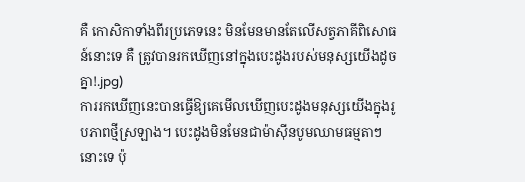គឺ កោសិកាទាំងពីរប្រភេទនេះ មិនមែនមានតែលើសត្វភាគីពិសោធន៍នោះទេ គឺ ត្រូវបានរកឃើញនៅក្នុងបេះដូងរបស់មនុស្សយើងដូចគ្នា!.jpg)
ការរកឃើញនេះបានធ្វើឱ្យគេមើលឃើញបេះដូងមនុស្សយើងក្នុងរូបភាពថ្មីស្រឡាង។ បេះដូងមិនមែនជាម៉ាស៊ីនបូមឈាមធម្មតាៗនោះទេ ប៉ុ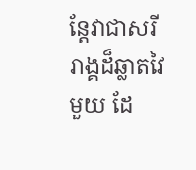ន្តែវាជាសរីរាង្គដ៏ឆ្លាតវៃមួយ ដែ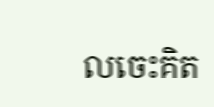លចេះគិត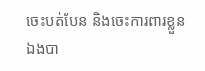ចេះបត់បែន និងចេះការពារខ្លួនឯងបា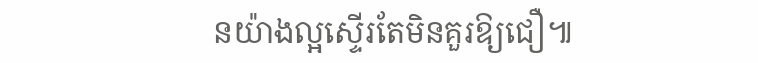នយ៉ាងល្អស្ទើរតែមិនគួរឱ្យជឿ៕